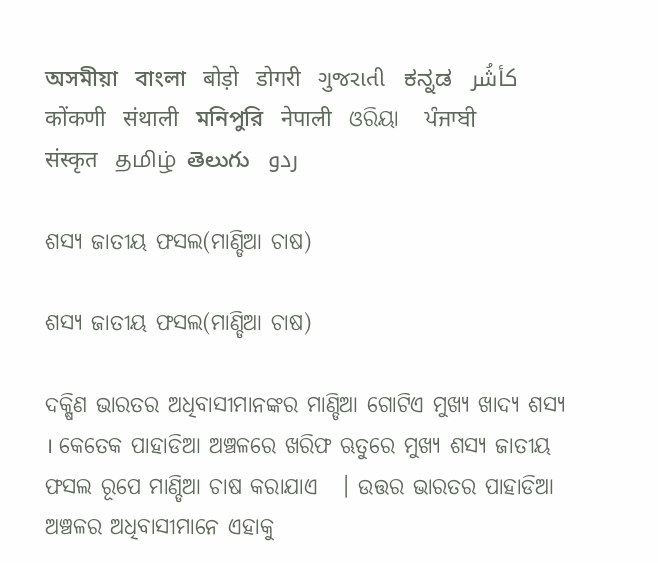অসমীয়া   বাংলা   बोड़ो   डोगरी   ગુજરાતી   ಕನ್ನಡ   كأشُر   कोंकणी   संथाली   মনিপুরি   नेपाली   ଓରିୟା   ਪੰਜਾਬੀ   संस्कृत   தமிழ்  తెలుగు   ردو

ଶସ୍ୟ ଜାତୀୟ ଫସଲ(ମାଣ୍ଡିଆ ଚାଷ)

ଶସ୍ୟ ଜାତୀୟ ଫସଲ(ମାଣ୍ଡିଆ ଚାଷ)

ଦକ୍ଷିଣ ଭାରତର ଅଧିବାସୀମାନଙ୍କର ମାଣ୍ଡିଆ ଗୋଟିଏ ମୁଖ୍ୟ ଖାଦ୍ୟ ଶସ୍ୟ  । କେତେକ ପାହାଡିଆ ଅଞ୍ଚଳରେ ଖରିଫ ଋତୁରେ ମୁଖ୍ୟ ଶସ୍ୟ ଜାତୀୟ ଫସଲ ରୂପେ ମାଣ୍ଡିଆ ଚାଷ କରାଯାଏ   । ଉତ୍ତର ଭାରତର ପାହାଡିଆ ଅଞ୍ଚଳର ଅଧିବାସୀମାନେ ଏହାକୁ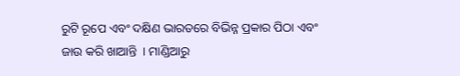ରୁଟି ରୂପେ ଏବଂ ଦକ୍ଷିଣ ଭାରତରେ ବିଭିନ୍ନ ପ୍ରକାର ପିଠା ଏବଂ ଜାଉ କରି ଖାଆନ୍ତି  । ମାଣ୍ଡିଆରୁ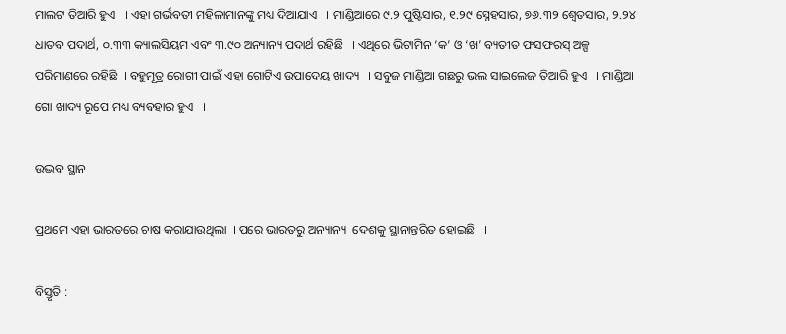ମାଲଟ ତିଆରି ହୁଏ   । ଏହା ଗର୍ଭବତୀ ମହିଳାମାନଙ୍କୁ ମଧ୍ୟ ଦିଆଯାଏ   । ମାଣ୍ଡିଆରେ ୯.୨ ପୁଷ୍ଟିସାର, ୧.୨୯ ସ୍ନେହସାର, ୭୬.୩୨ ଶ୍ଵେତସାର, ୨.୨୪ ଧାତବ ପଦାର୍ଥ, ୦.୩୩ କ୍ୟାଲସିୟମ ଏବଂ ୩.୯୦ ଅନ୍ୟାନ୍ୟ ପଦାର୍ଥ ରହିଛି   । ଏଥିରେ ଭିଟାମିନ ‘କ’ ଓ ‘ଖ’ ବ୍ୟତୀତ ଫସଫରସ୍ ଅଳ୍ପ ପରିମାଣରେ ରହିଛି  । ବହୁମୂତ୍ର ରୋଗୀ ପାଇଁ ଏହା ଗୋଟିଏ ଉପାଦେୟ ଖାଦ୍ୟ   । ସବୁଜ ମାଣ୍ଡିଆ ଗଛରୁ ଭଲ ସାଇଲେଜ ତିଆରି ହୁଏ   । ମାଣ୍ଡିଆ ଗୋ ଖାଦ୍ୟ ରୂପେ ମଧ୍ୟ ବ୍ୟବହାର ହୁଏ   ।

ଉଦ୍ଭବ ସ୍ଥାନ

ପ୍ରଥମେ ଏହା ଭାରତରେ ଚାଷ କରାଯାଉଥିଲା  । ପରେ ଭାରତରୁ ଅନ୍ୟାନ୍ୟ  ଦେଶକୁ ସ୍ଥାନାନ୍ତରିତ ହୋଇଛି   ।

ବିସ୍ତୃତି :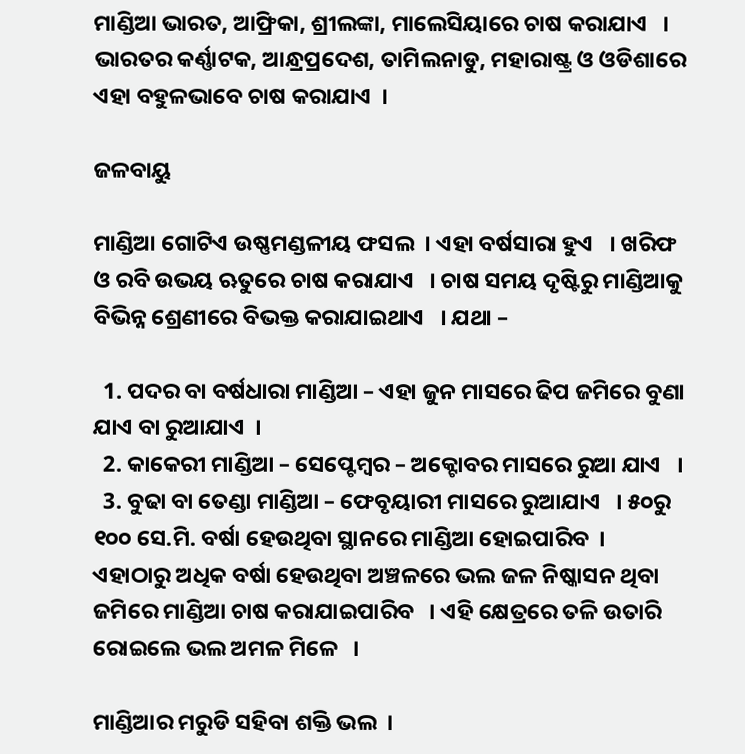ମାଣ୍ଡିଆ ଭାରତ, ଆଫ୍ରିକା, ଶ୍ରୀଲଙ୍କା, ମାଲେସିୟାରେ ଚାଷ କରାଯାଏ   । ଭାରତର କର୍ଣ୍ଣାଟକ, ଆନ୍ଧ୍ରପ୍ରଦେଶ, ତାମିଲନାଡୁ, ମହାରାଷ୍ଟ୍ର ଓ ଓଡିଶାରେ ଏହା ବହୁଳଭାବେ ଚାଷ କରାଯାଏ  ।

ଜଳବାୟୁ

ମାଣ୍ଡିଆ ଗୋଟିଏ ଉଷ୍ଣମଣ୍ଡଳୀୟ ଫସଲ  । ଏହା ବର୍ଷସାରା ହୁଏ   । ଖରିଫ ଓ ରବି ଉଭୟ ଋତୁରେ ଚାଷ କରାଯାଏ   । ଚାଷ ସମୟ ଦୃଷ୍ଟିରୁ ମାଣ୍ଡିଆକୁ ବିଭିନ୍ନ ଶ୍ରେଣୀରେ ବିଭକ୍ତ କରାଯାଇଥାଏ   । ଯଥା –

  1. ପଦର ବା ବର୍ଷଧାରା ମାଣ୍ଡିଆ – ଏହା ଜୁନ ମାସରେ ଢିପ ଜମିରେ ବୁଣା ଯାଏ ବା ରୁଆଯାଏ  ।
  2. କାକେରୀ ମାଣ୍ଡିଆ – ସେପ୍ଟେମ୍ବର – ଅକ୍ଟୋବର ମାସରେ ରୁଆ ଯାଏ   ।
  3. ବୁଢା ବା ତେଣ୍ଡା ମାଣ୍ଡିଆ – ଫେବୃୟାରୀ ମାସରେ ରୁଆଯାଏ   । ୫୦ରୁ ୧୦୦ ସେ.ମି. ବର୍ଷା ହେଉଥିବା ସ୍ଥାନରେ ମାଣ୍ଡିଆ ହୋଇପାରିବ  । ଏହାଠାରୁ ଅଧିକ ବର୍ଷା ହେଉଥିବା ଅଞ୍ଚଳରେ ଭଲ ଜଳ ନିଷ୍କାସନ ଥିବା ଜମିରେ ମାଣ୍ଡିଆ ଚାଷ କରାଯାଇପାରିବ   । ଏହି କ୍ଷେତ୍ରରେ ତଳି ଉତାରି ରୋଇଲେ ଭଲ ଅମଳ ମିଳେ   ।

ମାଣ୍ଡିଆର ମରୁଡି ସହିବା ଶକ୍ତି ଭଲ  ।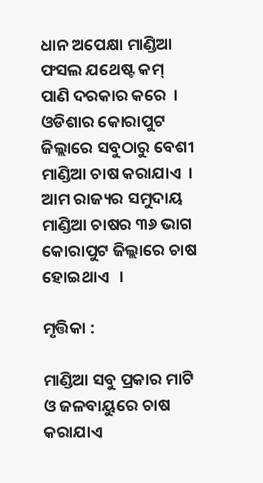ଧାନ ଅପେକ୍ଷା ମାଣ୍ଡିଆ ଫସଲ ଯଥେଷ୍ଟ କମ୍  ପାଣି ଦରକାର କରେ  । ଓଡିଶାର କୋରାପୁଟ ଜିଲ୍ଲାରେ ସବୁଠାରୁ ବେଶୀ ମାଣ୍ଡିଆ ଚାଷ କରାଯାଏ  । ଆମ ରାଜ୍ୟର ସମୁଦାୟ ମାଣ୍ଡିଆ ଚାଷର ୩୬ ଭାଗ କୋରାପୁଟ ଜିଲ୍ଲାରେ ଚାଷ ହୋଇଥାଏ   ।

ମୃତ୍ତିକା :

ମାଣ୍ଡିଆ ସବୁ ପ୍ରକାର ମାଟି ଓ ଜଳବାୟୁରେ ଚାଷ କରାଯାଏ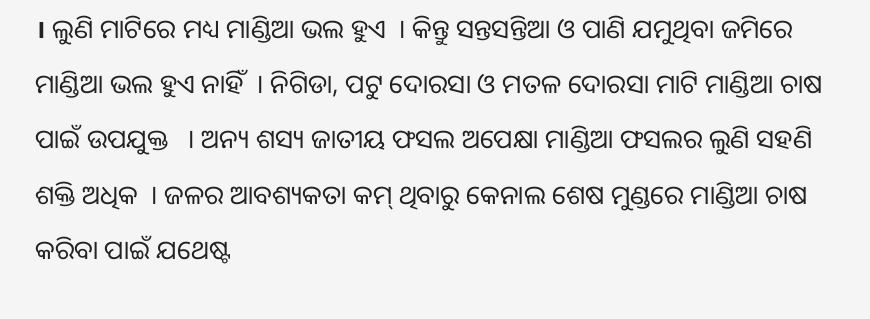। ଲୁଣି ମାଟିରେ ମଧ୍ୟ ମାଣ୍ଡିଆ ଭଲ ହୁଏ  । କିନ୍ତୁ ସନ୍ତସନ୍ତିଆ ଓ ପାଣି ଯମୁଥିବା ଜମିରେ ମାଣ୍ଡିଆ ଭଲ ହୁଏ ନାହିଁ  । ନିଗିଡା, ପଟୁ ଦୋରସା ଓ ମତଳ ଦୋରସା ମାଟି ମାଣ୍ଡିଆ ଚାଷ ପାଇଁ ଉପଯୁକ୍ତ   । ଅନ୍ୟ ଶସ୍ୟ ଜାତୀୟ ଫସଲ ଅପେକ୍ଷା ମାଣ୍ଡିଆ ଫସଲର ଲୁଣି ସହଣି ଶକ୍ତି ଅଧିକ  । ଜଳର ଆବଶ୍ୟକତା କମ୍ ଥିବାରୁ କେନାଲ ଶେଷ ମୁଣ୍ଡରେ ମାଣ୍ଡିଆ ଚାଷ କରିବା ପାଇଁ ଯଥେଷ୍ଟ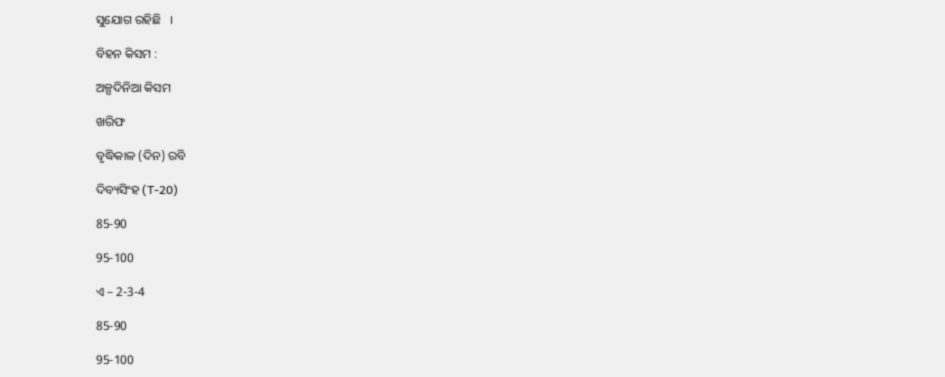ସୁଯୋଗ ରହିଛି   ।

ବିହନ କିସମ :

ଅଳ୍ପଦିନିଆ କିସମ

ଖରିଫ

ବୃଦ୍ଧିକାଳ (ଦିନ) ରବି

ଦିବ୍ୟସିଂହ (T-20)

85-90

95-100

ଏ – 2-3-4

85-90

95-100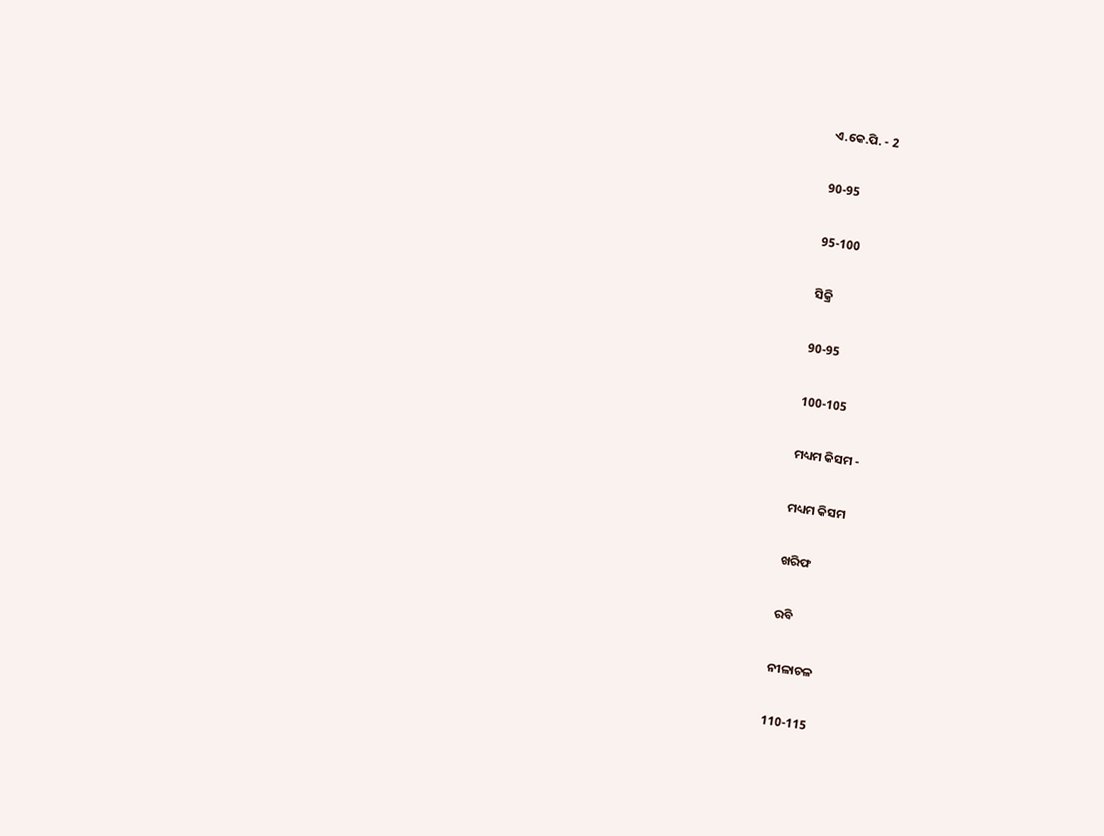ଏ.କେ.ପି. - 2

90-95

95-100

ସିକ୍ରି

90-95

100-105

ମଧ୍ୟମ କିସମ -

ମଧ୍ୟମ କିସମ

ଖରିଫ

ରବି

ନୀଳାଚଳ

110-115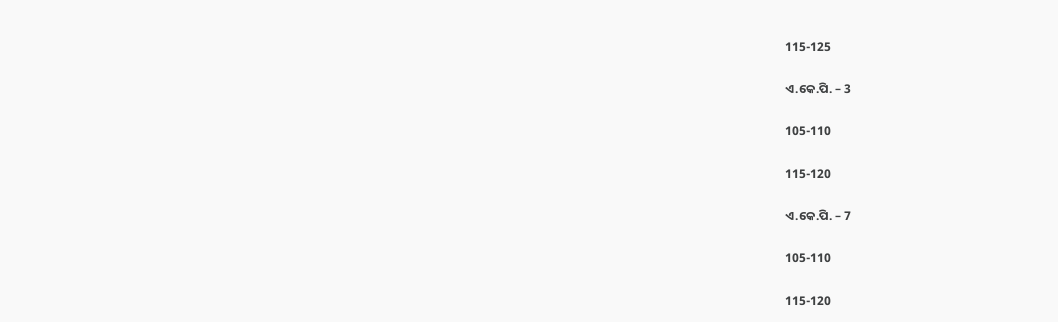115-125

ଏ.କେ.ପି. – 3

105-110

115-120

ଏ.କେ.ପି. – 7

105-110

115-120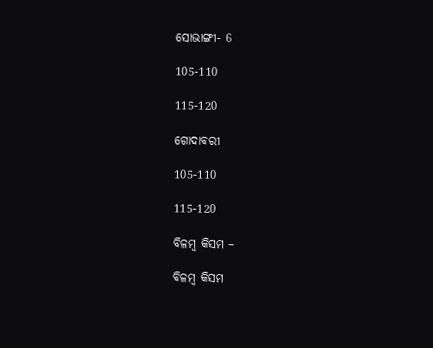ସୋଭାଙ୍ଗୀ- 6

105-110

115-120

ଗୋଦାବରୀ

105-110

115-120

ବିଳମ୍ବ କିସମ –

ବିଳମ୍ବ କିସମ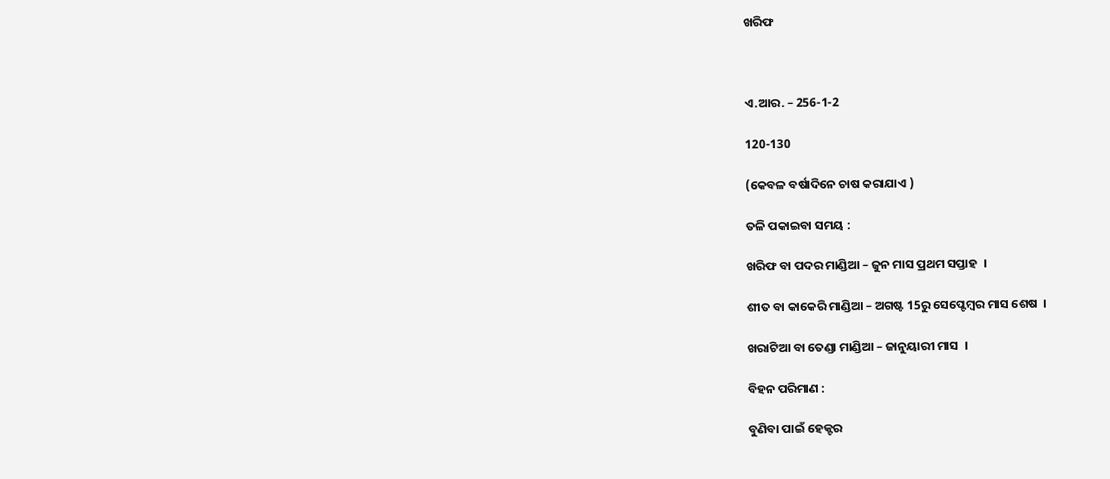ଖରିଫ



ଏ.ଆର. – 256-1-2

120-130

(କେବଳ ବର୍ଷାଦିନେ ଚାଷ କରାଯାଏ )

ତଳି ପକାଇବା ସମୟ :

ଖରିଫ ବା ପଦର ମାଣ୍ଡିଆ – ଜୁନ ମାସ ପ୍ରଥମ ସପ୍ତାହ  ।

ଶୀତ ବା କାକେରି ମାଣ୍ଡିଆ – ଅଗଷ୍ଟ 15ରୁ ସେପ୍ଟେମ୍ବର ମାସ ଶେଷ  ।

ଖରାଟିଆ ବା ତେଣ୍ଡା ମାଣ୍ଡିଆ – ଜାନୁୟାରୀ ମାସ  ।

ବିହନ ପରିମାଣ :

ବୁଣିବା ପାଇଁ ହେକ୍ଟର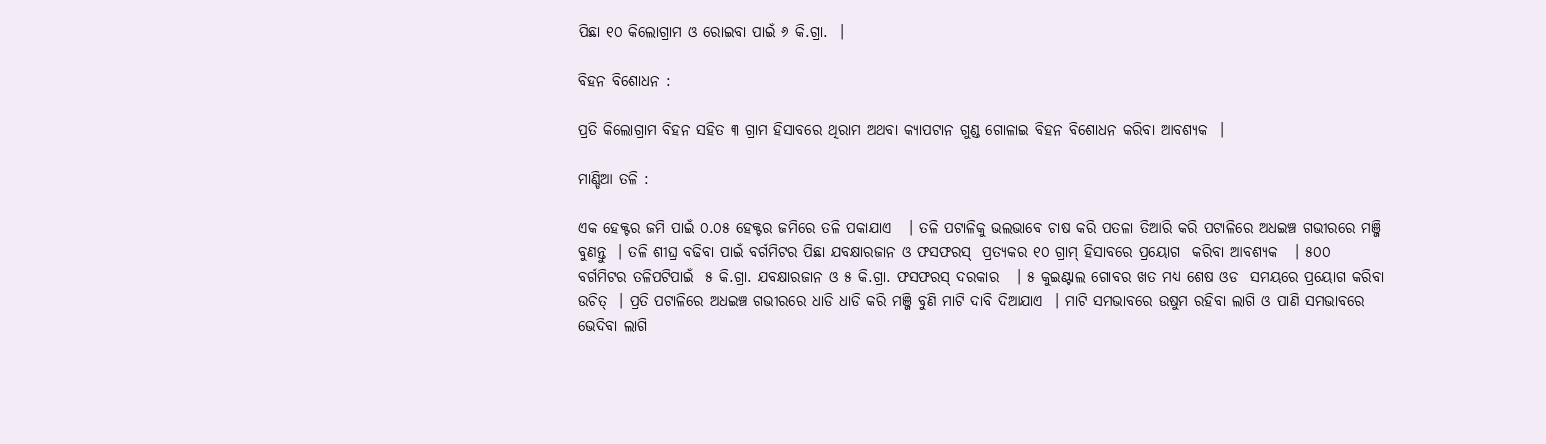ପିଛା ୧୦ କିଲୋଗ୍ରାମ ଓ ରୋଇବା ପାଇଁ ୬ କି.ଗ୍ରା.  ।

ବିହନ ବିଶୋଧନ :

ପ୍ରତି କିଲୋଗ୍ରାମ ବିହନ ସହିତ ୩ ଗ୍ରାମ ହିସାବରେ ଥିରାମ ଅଥବା କ୍ୟାପଟାନ ଗୁଣ୍ଡ ଗୋଳାଇ ବିହନ ବିଶୋଧନ କରିବା ଆବଶ୍ୟକ  ।

ମାଣ୍ଡିଆ ତଳି :

ଏକ ହେକ୍ଟର ଜମି ପାଇଁ ୦.୦୫ ହେକ୍ଟର ଜମିରେ ତଳି ପକାଯାଏ   । ତଳି ପଟାଳିକୁ ଭଲଭାବେ ଚାଷ କରି ପତଳା ତିଆରି କରି ପଟାଳିରେ ଅଧଇଞ୍ଚ ଗଭୀରରେ ମଞ୍ଜି ବୁଣନ୍ତୁ  । ତଳି ଶୀଘ୍ର ବଢିବା ପାଇଁ ବର୍ଗମିଟର ପିଛା ଯବକ୍ଷାରଜାନ ଓ ଫସଫରସ୍  ପ୍ରତ୍ୟକର ୧୦ ଗ୍ରାମ୍ ହିସାବରେ ପ୍ରୟୋଗ  କରିବା ଆବଶ୍ୟକ   । ୫୦୦ ବର୍ଗମିଟର ତଳିପଟିପାଇଁ  ୫ କି.ଗ୍ରା. ଯବକ୍ଷାରଜାନ ଓ ୫ କି.ଗ୍ରା. ଫସଫରସ୍ ଦରକାର   । ୫ କୁଇଣ୍ଟାଲ ଗୋବର ଖତ ମଧ୍ୟ ଶେଷ ଓଡ  ସମୟରେ ପ୍ରୟୋଗ କରିବା ଉଚିତ୍  । ପ୍ରତି ପଟାଳିରେ ଅଧଇଞ୍ଚ ଗଭୀରରେ ଧାଡି ଧାଡି କରି ମଞ୍ଜି ବୁଣି ମାଟି ଦାବି ଦିଆଯାଏ  । ମାଟି ସମଭାବରେ ଉଷୁମ ରହିବା ଲାଗି ଓ ପାଣି ସମଭାବରେ ଭେଦିବା ଲାଗି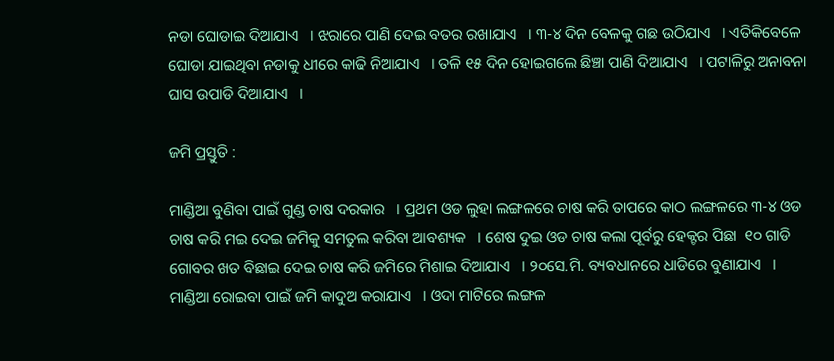ନଡା ଘୋଡାଇ ଦିଆଯାଏ   । ଝରାରେ ପାଣି ଦେଇ ବତର ରଖାଯାଏ   । ୩-୪ ଦିନ ବେଳକୁ ଗଛ ଉଠିଯାଏ   । ଏତିକିବେଳେ ଘୋଡା ଯାଇଥିବା ନଡାକୁ ଧୀରେ କାଢି ନିଆଯାଏ   । ତଳି ୧୫ ଦିନ ହୋଇଗଲେ ଛିଞ୍ଚା ପାଣି ଦିଆଯାଏ   । ପଟାଳିରୁ ଅନାବନା ଘାସ ଉପାଡି ଦିଆଯାଏ   ।

ଜମି ପ୍ରସ୍ତୁତି :

ମାଣ୍ଡିଆ ବୁଣିବା ପାଇଁ ଗୁଣ୍ଡ ଚାଷ ଦରକାର   । ପ୍ରଥମ ଓଡ ଲୁହା ଲଙ୍ଗଳରେ ଚାଷ କରି ତାପରେ କାଠ ଲଙ୍ଗଳରେ ୩-୪ ଓଡ ଚାଷ କରି ମଇ ଦେଇ ଜମିକୁ ସମତୁଲ କରିବା ଆବଶ୍ୟକ   । ଶେଷ ଦୁଇ ଓଡ ଚାଷ କଲା ପୂର୍ବରୁ ହେକ୍ଟର ପିଛା  ୧୦ ଗାଡି ଗୋବର ଖତ ବିଛାଇ ଦେଇ ଚାଷ କରି ଜମିରେ ମିଶାଇ ଦିଆଯାଏ   । ୨୦ସେ.ମି. ବ୍ୟବଧାନରେ ଧାଡିରେ ବୁଣାଯାଏ   । ମାଣ୍ଡିଆ ରୋଇବା ପାଇଁ ଜମି କାଦୁଅ କରାଯାଏ   । ଓଦା ମାଟିରେ ଲଙ୍ଗଳ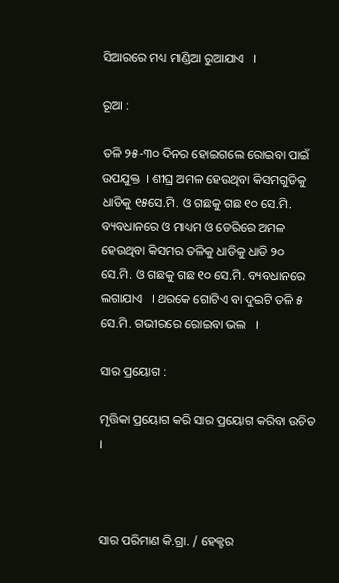ସିଆରରେ ମଧ୍ୟ ମାଣ୍ଡିଆ ରୁଆଯାଏ   ।

ରୂଆ :

ତଳି ୨୫-୩୦ ଦିନର ହୋଇଗଲେ ରୋଇବା ପାଇଁ ଉପଯୁକ୍ତ  । ଶୀଘ୍ର ଅମଳ ହେଉଥିବା କିସମଗୁଡିକୁ ଧାଡିକୁ ୧୫ସେ.ମି. ଓ ଗଛକୁ ଗଛ ୧୦ ସେ.ମି. ବ୍ୟବଧାନରେ ଓ ମାଧ୍ୟମ ଓ ଡେରିରେ ଅମଳ ହେଉଥିବା କିସମର ତଳିକୁ ଧାଡିକୁ ଧାଡି ୨୦ ସେ.ମି. ଓ ଗଛକୁ ଗଛ ୧୦ ସେ.ମି. ବ୍ୟବଧାନରେ ଲଗାଯାଏ   । ଥରକେ ଗୋଟିଏ ବା ଦୁଇଟି ତଳି ୫ ସେ.ମି. ଗଭୀରରେ ରୋଇବା ଭଲ   ।

ସାର ପ୍ରୟୋଗ :

ମୃତ୍ତିକା ପ୍ରୟୋଗ କରି ସାର ପ୍ରୟୋଗ କରିବା ଉଚିତ  ।



ସାର ପରିମାଣ କି.ଗ୍ରା. / ହେକ୍ଟର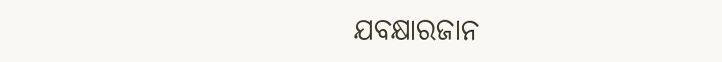ଯବକ୍ଷାରଜାନ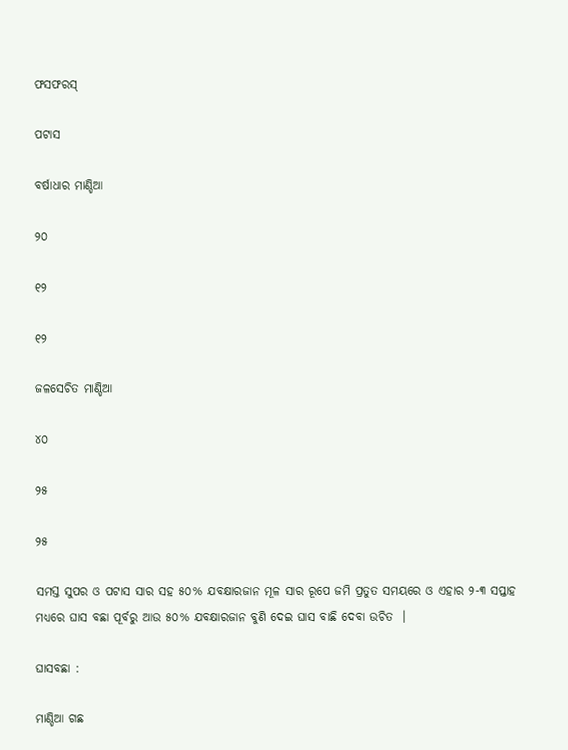ଫସଫରସ୍

ପଟାସ

ବର୍ଷାଧାର ମାଣ୍ଡିଆ

୨୦

୧୨

୧୨

ଜଳସେଚିତ ମାଣ୍ଡିଆ

୪୦

୨୫

୨୫

ସମସ୍ତ ସୁପର ଓ ପଟାସ ସାର ସହ ୫୦% ଯବକ୍ଷାରଜାନ ମୂଳ ସାର ରୂପେ ଜମି ପ୍ରତୁତ ସମୟରେ ଓ ଏହାର ୨-୩ ସପ୍ତାହ ମଧ୍ୟରେ ଘାସ ବଛା ପୂର୍ବରୁ ଆଉ ୫୦% ଯବକ୍ଷାରଜାନ ବୁଣି ଦେଇ ଘାସ ବାଛି ଦେବା ଉଚିତ  ।

ଘାସବଛା :

ମାଣ୍ଡିଆ ଗଛ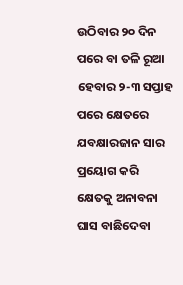ଉଠିବାର ୨୦ ଦିନ ପରେ ବା ତଳି ରୂଆ ହେବାର ୨-୩ ସପ୍ତାହ ପରେ କ୍ଷେତରେ ଯବକ୍ଷାରଜାନ ସାର ପ୍ରୟୋଗ କରି କ୍ଷେତକୁ ଅନାବନା ଘାସ ବାଛିଦେବା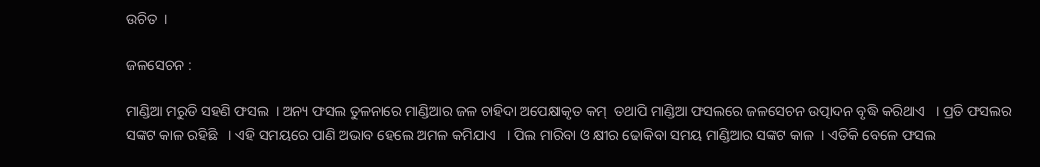ଉଚିତ  ।

ଜଳସେଚନ :

ମାଣ୍ଡିଆ ମରୁଡି ସହଣି ଫସଲ  । ଅନ୍ୟ ଫସଲ ତୁଳନାରେ ମାଣ୍ଡିଆର ଜଳ ଚାହିଦା ଅପେକ୍ଷାକୃତ କମ୍  ତଥାପି ମାଣ୍ଡିଆ ଫସଲରେ ଜଳସେଚନ ଉତ୍ପାଦନ ବୃଦ୍ଧି କରିଥାଏ   । ପ୍ରତି ଫସଲର  ସଙ୍କଟ କାଳ ରହିଛି   । ଏହି ସମୟରେ ପାଣି ଅଭାବ ହେଲେ ଅମଳ କମିଯାଏ   । ପିଲ ମାରିବା ଓ କ୍ଷୀର ଢୋକିବା ସମୟ ମାଣ୍ଡିଆର ସଙ୍କଟ କାଳ  । ଏତିକି ବେଳେ ଫସଲ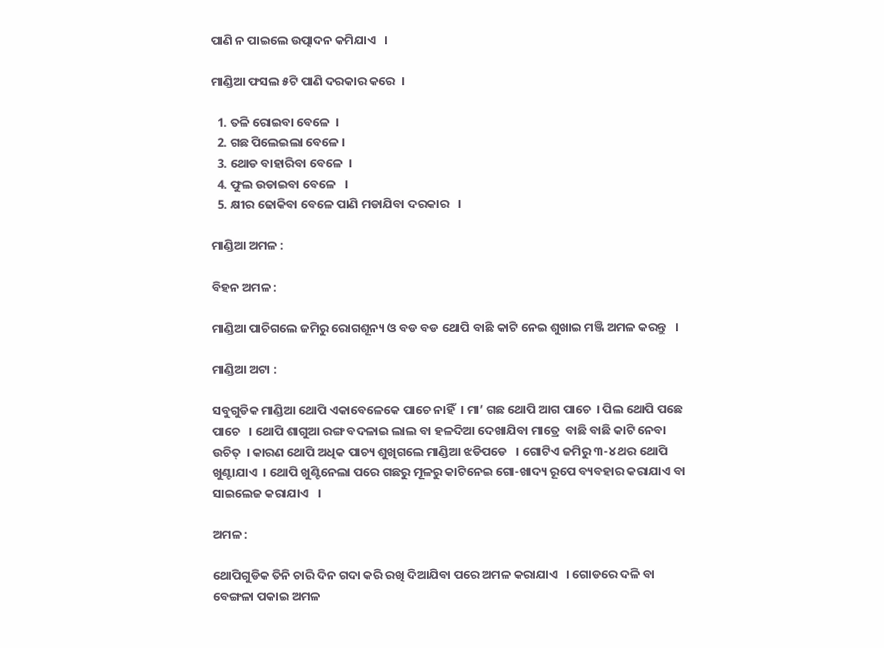ପାଣି ନ ପାଇଲେ ଉତ୍ପାଦନ କମିଯାଏ   ।

ମାଣ୍ଡିଆ ଫସଲ ୫ଟି ପାଣି ଦରକାର କରେ  ।

  1. ତଳି ରୋଇବା ବେଳେ  ।
  2. ଗଛ ପିଲେଇଲା ବେଳେ ।
  3. ଥୋଡ ବାହାରିବା ବେଳେ  ।
  4. ଫୁଲ ଉଡାଇବା ବେଳେ   ।
  5. କ୍ଷୀର ଢୋକିବା ବେଳେ ପାଣି ମଡାଯିବା ଦରକାର   ।

ମାଣ୍ଡିଆ ଅମଳ :

ବିହନ ଅମଳ :

ମାଣ୍ଡିଆ ପାଚିଗଲେ ଜମିରୁ ରୋଗଶୂନ୍ୟ ଓ ବଡ ବଡ ଥୋପି ବାଛି କାଟି ନେଇ ଶୁଖାଇ ମଞ୍ଜି ଅମଳ କରନ୍ତୁ   ।

ମାଣ୍ଡିଆ ଅଟା :

ସବୁଗୁଡିକ ମାଣ୍ଡିଆ ଥୋପି ଏକାବେଳେକେ ପାଚେ ନାହିଁ  । ମା’ ଗଛ ଥୋପି ଆଗ ପାଚେ  । ପିଲ ଥୋପି ପଛେ ପାଚେ   । ଥୋପି ଶାଗୁଆ ରଙ୍ଗ ବଦଳାଇ ଲାଲ ବା ହଳଦିଆ ଦେଖାଯିବା ମାତ୍ରେ  ବାଛି ବାଛି କାଟି ନେବା ଉଚିତ୍  । କାରଣ ଥୋପି ଅଧିକ ପାଚ୍ୟ ଶୁଖିଗଲେ ମାଣ୍ଡିଆ ଝଡିପଡେ   । ଗୋଟିଏ ଜମିରୁ ୩-୪ ଥର ଥୋପି ଖୁଣ୍ଟାଯାଏ  । ଥୋପି ଖୁଣ୍ଟିନେଲା ପରେ ଗଛରୁ ମୂଳରୁ କାଟିନେଇ ଗୋ-ଖାଦ୍ୟ ରୂପେ ବ୍ୟବହାର କରାଯାଏ ବା ସାଇଲେଜ କରାଯାଏ   ।

ଅମଳ :

ଥୋପିଗୁଡିକ ତିନି ଚାରି ଦିନ ଗଦା କରି ରଖି ଦିଆଯିବା ପରେ ଅମଳ କରାଯାଏ   । ଗୋଡରେ ଦଳି ବା ବେଙ୍ଗଳା ପକାଇ ଅମଳ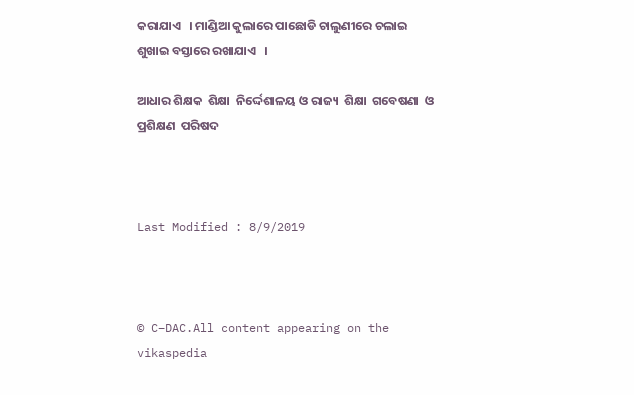କରାଯାଏ   । ମାଣ୍ଡିଆ କୁଲାରେ ପାଛୋଡି ଚାଲୁଣୀରେ ଚଲାଇ ଶୁଖାଇ ବସ୍ତାରେ ରଖାଯାଏ   ।

ଆଧାର ଶିକ୍ଷକ  ଶିକ୍ଷା  ନିର୍ଦ୍ଦେଶାଳୟ ଓ ରାଜ୍ୟ  ଶିକ୍ଷା  ଗବେଷଣା  ଓ  ପ୍ରଶିକ୍ଷଣ  ପରିଷଦ



Last Modified : 8/9/2019



© C–DAC.All content appearing on the vikaspedia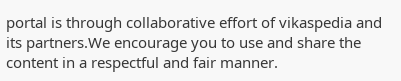portal is through collaborative effort of vikaspedia and its partners.We encourage you to use and share the content in a respectful and fair manner.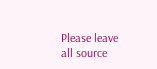Please leave all source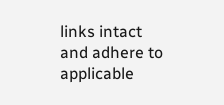links intact and adhere to applicable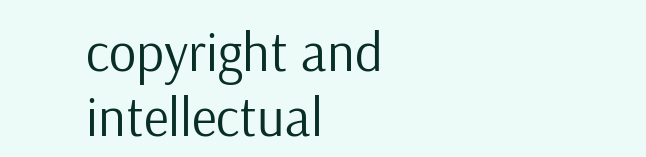copyright and intellectual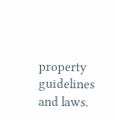property guidelines and laws.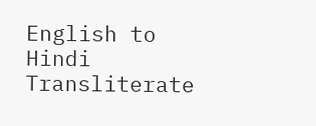English to Hindi Transliterate